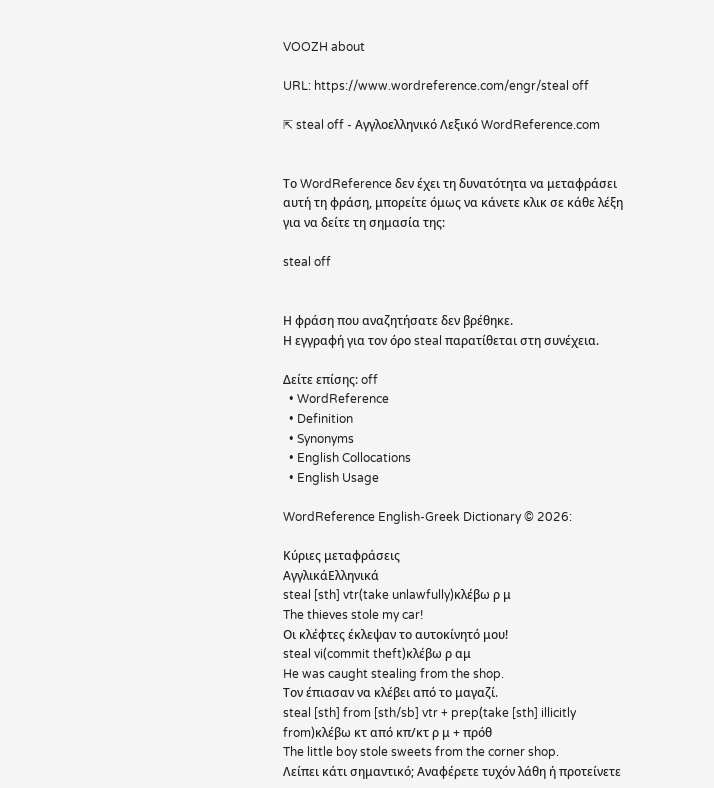VOOZH about

URL: https://www.wordreference.com/engr/steal off

⇱ steal off - Αγγλοελληνικό Λεξικό WordReference.com


Το WordReference δεν έχει τη δυνατότητα να μεταφράσει αυτή τη φράση, μπορείτε όμως να κάνετε κλικ σε κάθε λέξη για να δείτε τη σημασία της:

steal off


Η φράση που αναζητήσατε δεν βρέθηκε.
Η εγγραφή για τον όρο steal παρατίθεται στη συνέχεια.

Δείτε επίσης: off
  • WordReference
  • Definition
  • Synonyms
  • English Collocations
  • English Usage

WordReference English-Greek Dictionary © 2026:

Κύριες μεταφράσεις
ΑγγλικάΕλληνικά
steal [sth] vtr(take unlawfully)κλέβω ρ μ
The thieves stole my car!
Οι κλέφτες έκλεψαν το αυτοκίνητό μου!
steal vi(commit theft)κλέβω ρ αμ
He was caught stealing from the shop.
Τον έπιασαν να κλέβει από το μαγαζί.
steal [sth] from [sth/sb] vtr + prep(take [sth] illicitly from)κλέβω κτ από κπ/κτ ρ μ + πρόθ
The little boy stole sweets from the corner shop.
Λείπει κάτι σημαντικό; Αναφέρετε τυχόν λάθη ή προτείνετε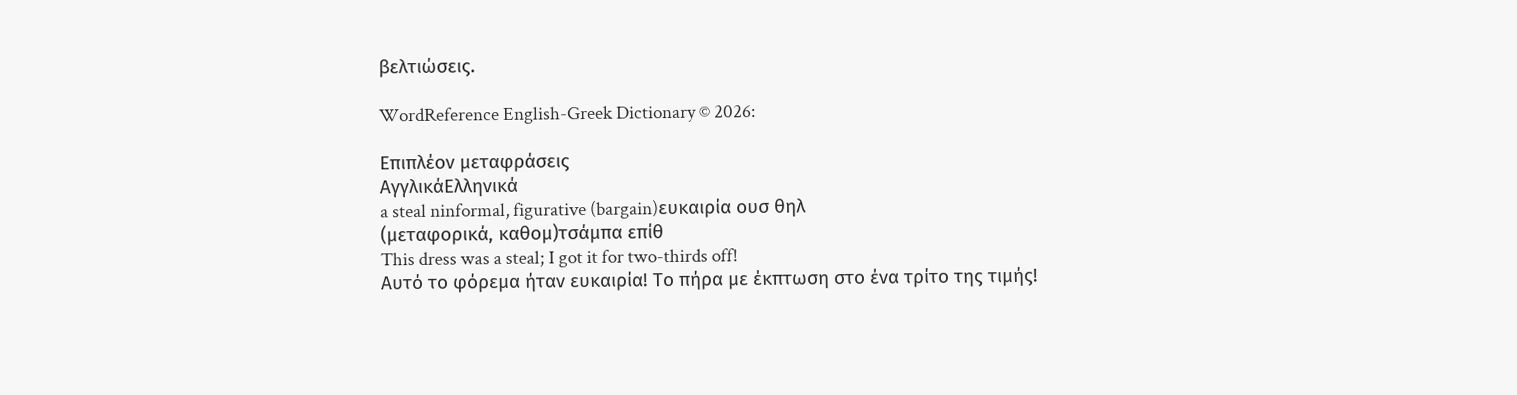βελτιώσεις.

WordReference English-Greek Dictionary © 2026:

Επιπλέον μεταφράσεις
ΑγγλικάΕλληνικά
a steal ninformal, figurative (bargain)ευκαιρία ουσ θηλ
(μεταφορικά, καθομ)τσάμπα επίθ
This dress was a steal; I got it for two-thirds off!
Αυτό το φόρεμα ήταν ευκαιρία! Το πήρα με έκπτωση στο ένα τρίτο της τιμής!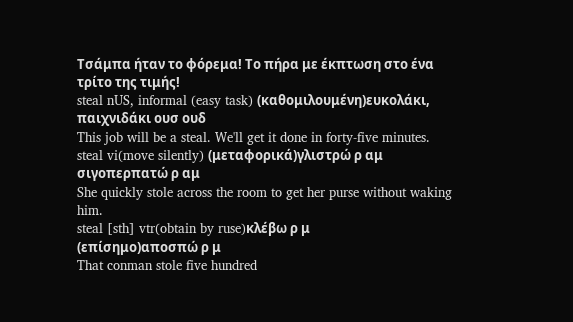Τσάμπα ήταν το φόρεμα! Το πήρα με έκπτωση στο ένα τρίτο της τιμής!
steal nUS, informal (easy task) (καθομιλουμένη)ευκολάκι, παιχνιδάκι ουσ ουδ
This job will be a steal. We'll get it done in forty-five minutes.
steal vi(move silently) (μεταφορικά)γλιστρώ ρ αμ
σιγοπερπατώ ρ αμ
She quickly stole across the room to get her purse without waking him.
steal [sth] vtr(obtain by ruse)κλέβω ρ μ
(επίσημο)αποσπώ ρ μ
That conman stole five hundred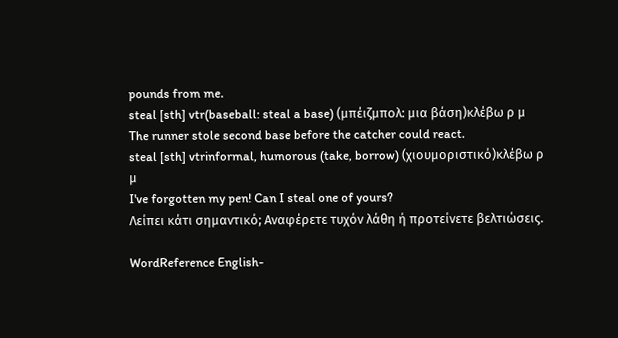pounds from me.
steal [sth] vtr(baseball: steal a base) (μπέιζμπολ: μια βάση)κλέβω ρ μ
The runner stole second base before the catcher could react.
steal [sth] vtrinformal, humorous (take, borrow) (χιουμοριστικό)κλέβω ρ μ
I've forgotten my pen! Can I steal one of yours?
Λείπει κάτι σημαντικό; Αναφέρετε τυχόν λάθη ή προτείνετε βελτιώσεις.

WordReference English-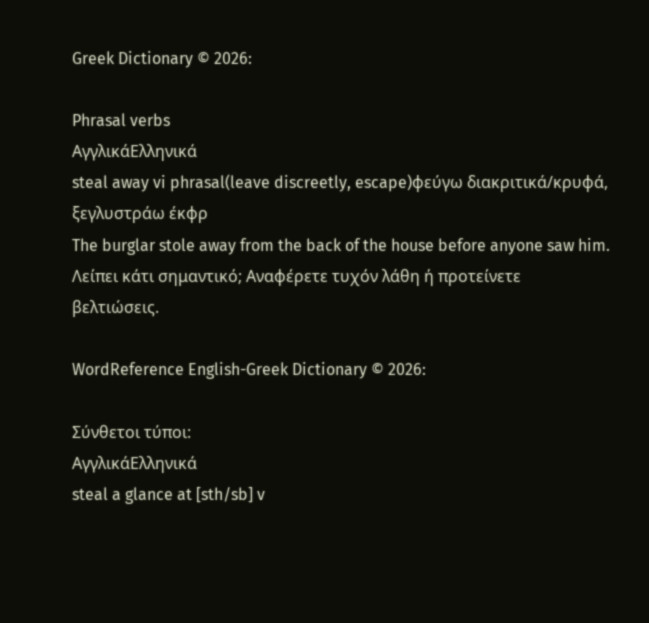Greek Dictionary © 2026:

Phrasal verbs
ΑγγλικάΕλληνικά
steal away vi phrasal(leave discreetly, escape)φεύγω διακριτικά/κρυφά, ξεγλυστράω έκφρ
The burglar stole away from the back of the house before anyone saw him.
Λείπει κάτι σημαντικό; Αναφέρετε τυχόν λάθη ή προτείνετε βελτιώσεις.

WordReference English-Greek Dictionary © 2026:

Σύνθετοι τύποι:
ΑγγλικάΕλληνικά
steal a glance at [sth/sb] v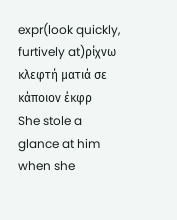expr(look quickly, furtively at)ρίχνω κλεφτή ματιά σε κάποιον έκφρ
She stole a glance at him when she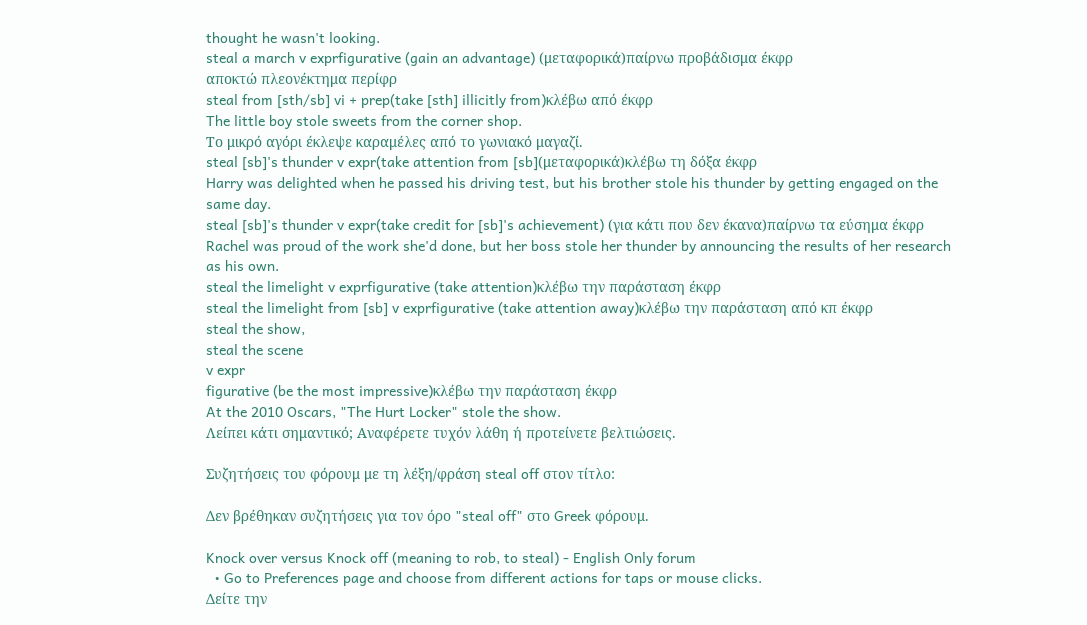thought he wasn't looking.
steal a march v exprfigurative (gain an advantage) (μεταφορικά)παίρνω προβάδισμα έκφρ
αποκτώ πλεονέκτημα περίφρ
steal from [sth/sb] vi + prep(take [sth] illicitly from)κλέβω από έκφρ
The little boy stole sweets from the corner shop.
Το μικρό αγόρι έκλεψε καραμέλες από το γωνιακό μαγαζί.
steal [sb]'s thunder v expr(take attention from [sb](μεταφορικά)κλέβω τη δόξα έκφρ
Harry was delighted when he passed his driving test, but his brother stole his thunder by getting engaged on the same day.
steal [sb]'s thunder v expr(take credit for [sb]'s achievement) (για κάτι που δεν έκανα)παίρνω τα εύσημα έκφρ
Rachel was proud of the work she'd done, but her boss stole her thunder by announcing the results of her research as his own.
steal the limelight v exprfigurative (take attention)κλέβω την παράσταση έκφρ
steal the limelight from [sb] v exprfigurative (take attention away)κλέβω την παράσταση από κπ έκφρ
steal the show,
steal the scene
v expr
figurative (be the most impressive)κλέβω την παράσταση έκφρ
At the 2010 Oscars, "The Hurt Locker" stole the show.
Λείπει κάτι σημαντικό; Αναφέρετε τυχόν λάθη ή προτείνετε βελτιώσεις.

Συζητήσεις του φόρουμ με τη λέξη/φράση steal off στον τίτλο:

Δεν βρέθηκαν συζητήσεις για τον όρο "steal off" στο Greek φόρουμ.

Knock over versus Knock off (meaning to rob, to steal) - English Only forum
  • Go to Preferences page and choose from different actions for taps or mouse clicks.
Δείτε την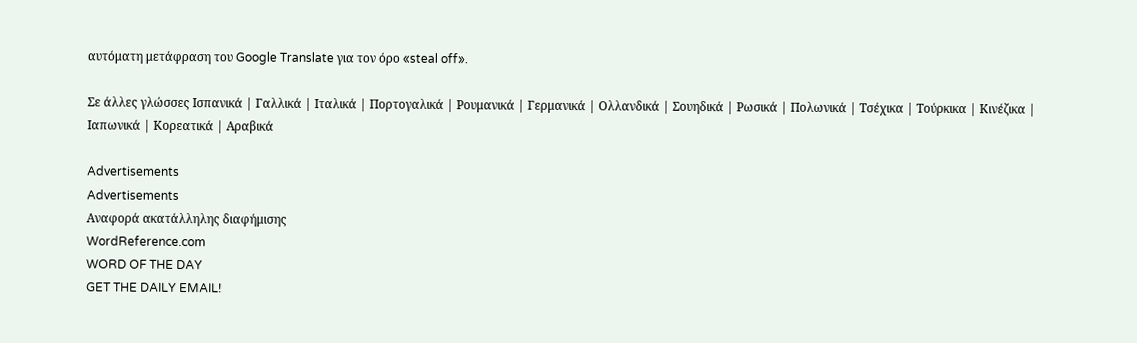αυτόματη μετάφραση του Google Translate για τον όρο «steal off».

Σε άλλες γλώσσες Ισπανικά | Γαλλικά | Ιταλικά | Πορτογαλικά | Ρουμανικά | Γερμανικά | Ολλανδικά | Σουηδικά | Ρωσικά | Πολωνικά | Τσέχικα | Τούρκικα | Κινέζικα | Ιαπωνικά | Κορεατικά | Αραβικά

Advertisements
Advertisements
Αναφορά ακατάλληλης διαφήμισης
WordReference.com
WORD OF THE DAY
GET THE DAILY EMAIL!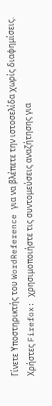Γίνετε Υποστηρικτής του WordReference για να βλέπετε την ιστοσελίδα χωρίς διαφημίσεις.
Χρήστες Firefox: χρησιμοποιήστε τις συντομεύσεις αναζήτησης για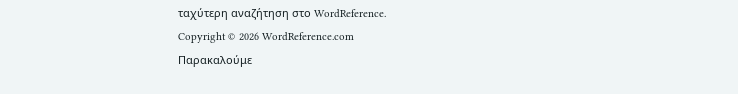ταχύτερη αναζήτηση στο WordReference.
Copyright © 2026 WordReference.com
Παρακαλούμε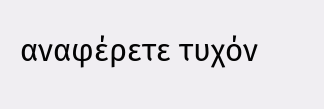αναφέρετε τυχόν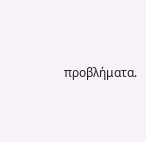προβλήματα.